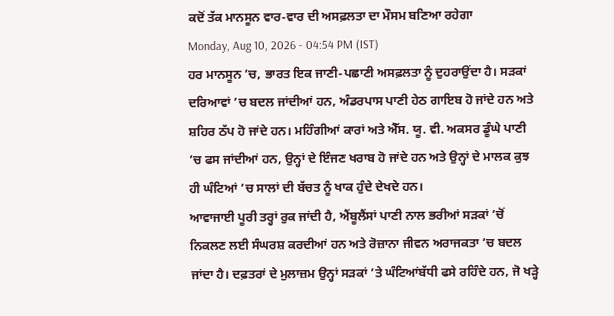ਕਦੋਂ ਤੱਕ ਮਾਨਸੂਨ ਵਾਰ-ਵਾਰ ਦੀ ਅਸਫ਼ਲਤਾ ਦਾ ਮੌਸਮ ਬਣਿਆ ਰਹੇਗਾ
Monday, Aug 10, 2026 - 04:54 PM (IST)
ਹਰ ਮਾਨਸੂਨ ’ਚ, ਭਾਰਤ ਇਕ ਜਾਣੀ-ਪਛਾਣੀ ਅਸਫ਼ਲਤਾ ਨੂੰ ਦੁਹਰਾਉਂਦਾ ਹੈ। ਸੜਕਾਂ ਦਰਿਆਵਾਂ ’ਚ ਬਦਲ ਜਾਂਦੀਆਂ ਹਨ, ਅੰਡਰਪਾਸ ਪਾਣੀ ਹੇਠ ਗਾਇਬ ਹੋ ਜਾਂਦੇ ਹਨ ਅਤੇ ਸ਼ਹਿਰ ਠੱਪ ਹੋ ਜਾਂਦੇ ਹਨ। ਮਹਿੰਗੀਆਂ ਕਾਰਾਂ ਅਤੇ ਐੱਸ. ਯੂ. ਵੀ. ਅਕਸਰ ਡੂੰਘੇ ਪਾਣੀ ’ਚ ਫਸ ਜਾਂਦੀਆਂ ਹਨ, ਉਨ੍ਹਾਂ ਦੇ ਇੰਜਣ ਖਰਾਬ ਹੋ ਜਾਂਦੇ ਹਨ ਅਤੇ ਉਨ੍ਹਾਂ ਦੇ ਮਾਲਕ ਕੁਝ ਹੀ ਘੰਟਿਆਂ ’ਚ ਸਾਲਾਂ ਦੀ ਬੱਚਤ ਨੂੰ ਖਾਕ ਹੁੰਦੇ ਦੇਖਦੇ ਹਨ।
ਆਵਾਜਾਈ ਪੂਰੀ ਤਰ੍ਹਾਂ ਰੁਕ ਜਾਂਦੀ ਹੈ, ਐਂਬੂਲੈਂਸਾਂ ਪਾਣੀ ਨਾਲ ਭਰੀਆਂ ਸੜਕਾਂ ’ਚੋਂ ਨਿਕਲਣ ਲਈ ਸੰਘਰਸ਼ ਕਰਦੀਆਂ ਹਨ ਅਤੇ ਰੋਜ਼ਾਨਾ ਜੀਵਨ ਅਰਾਜਕਤਾ ’ਚ ਬਦਲ ਜਾਂਦਾ ਹੈ। ਦਫ਼ਤਰਾਂ ਦੇ ਮੁਲਾਜ਼ਮ ਉਨ੍ਹਾਂ ਸੜਕਾਂ ’ਤੇ ਘੰਟਿਆਂਬੱਧੀ ਫਸੇ ਰਹਿੰਦੇ ਹਨ, ਜੋ ਖੜ੍ਹੇ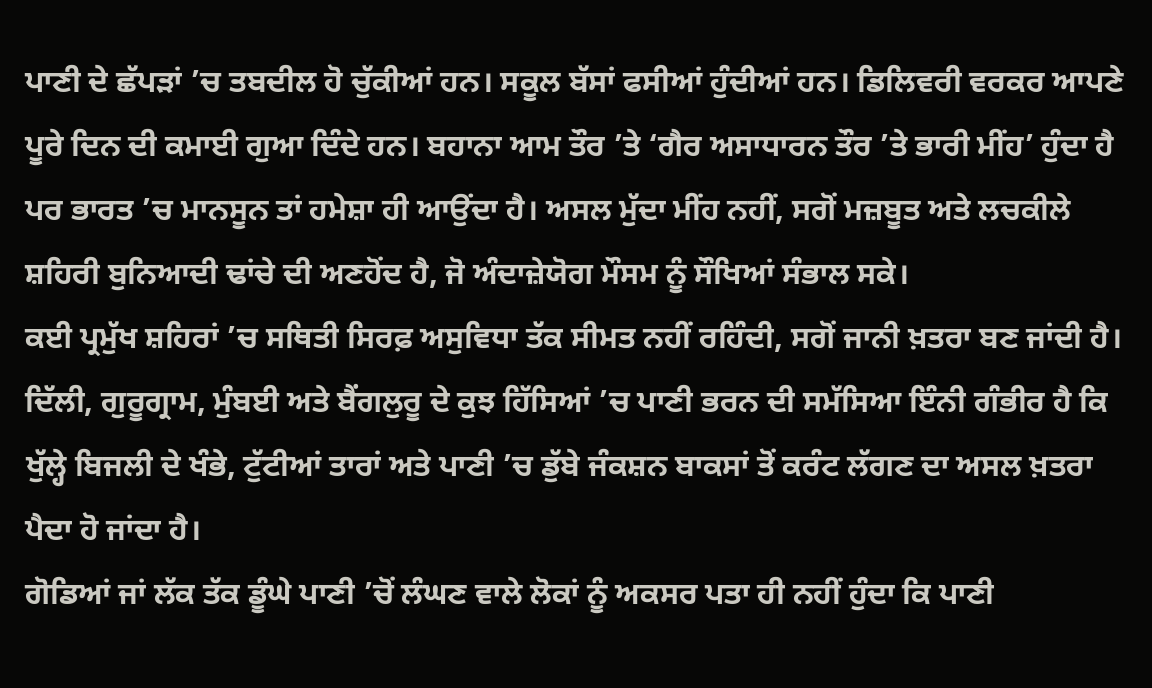ਪਾਣੀ ਦੇ ਛੱਪੜਾਂ ’ਚ ਤਬਦੀਲ ਹੋ ਚੁੱਕੀਆਂ ਹਨ। ਸਕੂਲ ਬੱਸਾਂ ਫਸੀਆਂ ਹੁੰਦੀਆਂ ਹਨ। ਡਿਲਿਵਰੀ ਵਰਕਰ ਆਪਣੇ ਪੂਰੇ ਦਿਨ ਦੀ ਕਮਾਈ ਗੁਆ ਦਿੰਦੇ ਹਨ। ਬਹਾਨਾ ਆਮ ਤੌਰ ’ਤੇ ‘ਗੈਰ ਅਸਾਧਾਰਨ ਤੌਰ ’ਤੇ ਭਾਰੀ ਮੀਂਹ’ ਹੁੰਦਾ ਹੈ ਪਰ ਭਾਰਤ ’ਚ ਮਾਨਸੂਨ ਤਾਂ ਹਮੇਸ਼ਾ ਹੀ ਆਉਂਦਾ ਹੈ। ਅਸਲ ਮੁੱਦਾ ਮੀਂਹ ਨਹੀਂ, ਸਗੋਂ ਮਜ਼ਬੂਤ ਅਤੇ ਲਚਕੀਲੇ ਸ਼ਹਿਰੀ ਬੁਨਿਆਦੀ ਢਾਂਚੇ ਦੀ ਅਣਹੋਂਦ ਹੈ, ਜੋ ਅੰਦਾਜ਼ੇਯੋਗ ਮੌਸਮ ਨੂੰ ਸੌਖਿਆਂ ਸੰਭਾਲ ਸਕੇ।
ਕਈ ਪ੍ਰਮੁੱਖ ਸ਼ਹਿਰਾਂ ’ਚ ਸਥਿਤੀ ਸਿਰਫ਼ ਅਸੁਵਿਧਾ ਤੱਕ ਸੀਮਤ ਨਹੀਂ ਰਹਿੰਦੀ, ਸਗੋਂ ਜਾਨੀ ਖ਼ਤਰਾ ਬਣ ਜਾਂਦੀ ਹੈ। ਦਿੱਲੀ, ਗੁਰੂਗ੍ਰਾਮ, ਮੁੰਬਈ ਅਤੇ ਬੈਂਗਲੁਰੂ ਦੇ ਕੁਝ ਹਿੱਸਿਆਂ ’ਚ ਪਾਣੀ ਭਰਨ ਦੀ ਸਮੱਸਿਆ ਇੰਨੀ ਗੰਭੀਰ ਹੈ ਕਿ ਖੁੱਲ੍ਹੇ ਬਿਜਲੀ ਦੇ ਖੰਭੇ, ਟੁੱਟੀਆਂ ਤਾਰਾਂ ਅਤੇ ਪਾਣੀ ’ਚ ਡੁੱਬੇ ਜੰਕਸ਼ਨ ਬਾਕਸਾਂ ਤੋਂ ਕਰੰਟ ਲੱਗਣ ਦਾ ਅਸਲ ਖ਼ਤਰਾ ਪੈਦਾ ਹੋ ਜਾਂਦਾ ਹੈ।
ਗੋਡਿਆਂ ਜਾਂ ਲੱਕ ਤੱਕ ਡੂੰਘੇ ਪਾਣੀ ’ਚੋਂ ਲੰਘਣ ਵਾਲੇ ਲੋਕਾਂ ਨੂੰ ਅਕਸਰ ਪਤਾ ਹੀ ਨਹੀਂ ਹੁੰਦਾ ਕਿ ਪਾਣੀ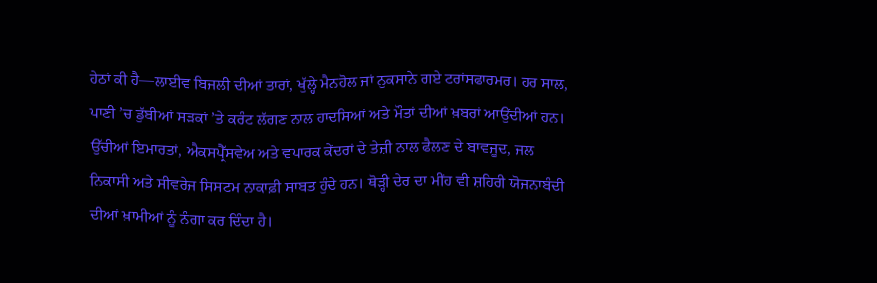ਹੇਠਾਂ ਕੀ ਹੈ—ਲਾਈਵ ਬਿਜਲੀ ਦੀਆਂ ਤਾਰਾਂ, ਖੁੱਲ੍ਹੇ ਮੈਨਹੋਲ ਜਾਂ ਨੁਕਸਾਨੇ ਗਏ ਟਰਾਂਸਫਾਰਮਰ। ਹਰ ਸਾਲ, ਪਾਣੀ ’ਚ ਡੁੱਬੀਆਂ ਸੜਕਾਂ ’ਤੇ ਕਰੰਟ ਲੱਗਣ ਨਾਲ ਹਾਦਸਿਆਂ ਅਤੇ ਮੌਤਾਂ ਦੀਆਂ ਖ਼ਬਰਾਂ ਆਉਂਦੀਆਂ ਹਨ।
ਉੱਚੀਆਂ ਇਮਾਰਤਾਂ, ਐਕਸਪ੍ਰੈੱਸਵੇਅ ਅਤੇ ਵਪਾਰਕ ਕੇਂਦਰਾਂ ਦੇ ਤੇਜ਼ੀ ਨਾਲ ਫੈਲਣ ਦੇ ਬਾਵਜੂਦ, ਜਲ ਨਿਕਾਸੀ ਅਤੇ ਸੀਵਰੇਜ ਸਿਸਟਮ ਨਾਕਾਫ਼ੀ ਸਾਬਤ ਹੁੰਦੇ ਹਨ। ਥੋੜ੍ਹੀ ਦੇਰ ਦਾ ਮੀਂਹ ਵੀ ਸ਼ਹਿਰੀ ਯੋਜਨਾਬੰਦੀ ਦੀਆਂ ਖ਼ਾਮੀਆਂ ਨੂੰ ਨੰਗਾ ਕਰ ਦਿੰਦਾ ਹੈ।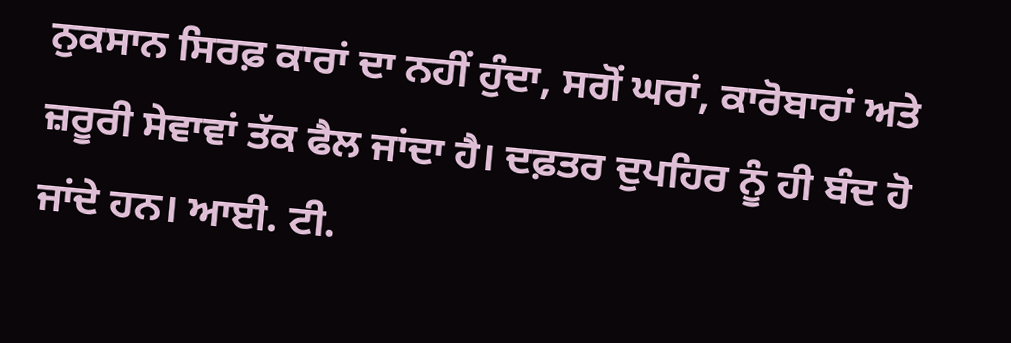ਨੁਕਸਾਨ ਸਿਰਫ਼ ਕਾਰਾਂ ਦਾ ਨਹੀਂ ਹੁੰਦਾ, ਸਗੋਂ ਘਰਾਂ, ਕਾਰੋਬਾਰਾਂ ਅਤੇ ਜ਼ਰੂਰੀ ਸੇਵਾਵਾਂ ਤੱਕ ਫੈਲ ਜਾਂਦਾ ਹੈ। ਦਫ਼ਤਰ ਦੁਪਹਿਰ ਨੂੰ ਹੀ ਬੰਦ ਹੋ ਜਾਂਦੇ ਹਨ। ਆਈ. ਟੀ.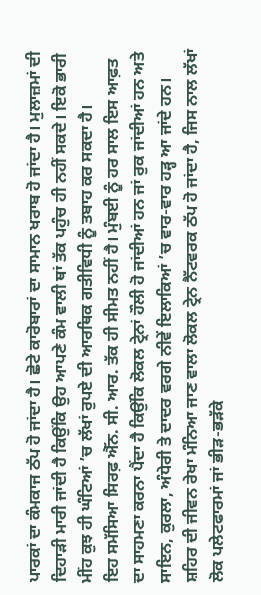ਪਾਰਕਾਂ ਦਾ ਕੰਮਕਾਜ ਠੱਪ ਹੋ ਜਾਂਦਾ ਹੈ। ਛੋਟੇ ਕਾਰੋਬਾਰਾਂ ਦਾ ਸਾਮਾਨ ਖਰਾਬ ਹੋ ਜਾਂਦਾ ਹੈ। ਮੁਲਾਜ਼ਮਾਂ ਦੀ ਦਿਹਾੜੀ ਮਾਰੀ ਜਾਂਦੀ ਹੈ ਕਿਉਂਕਿ ਉਹ ਆਪਣੇ ਕੰਮ ਵਾਲੀ ਥਾਂ ਤੱਕ ਪਹੁੰਚ ਹੀ ਨਹੀਂ ਸਕਦੇ। ਇਕੋ ਭਾਰੀ ਮੀਂਹ ਕੁਝ ਹੀ ਘੰਟਿਆਂ ’ਚ ਲੱਖਾਂ ਰੁਪਏ ਦੀ ਆਰਥਿਕ ਗਤੀਵਿਧੀ ਨੂੰ ਤਬਾਹ ਕਰ ਸਕਦਾ ਹੈ।
ਇਹ ਸਮੱਸਿਆ ਸਿਰਫ਼ ਐੱਨ. ਸੀ. ਆਰ. ਤੱਕ ਹੀ ਸੀਮਤ ਨਹੀਂ ਹੈ। ਮੁੰਬਈ ਨੂੰ ਹਰ ਸਾਲ ਇਸ ਆਫ਼ਤ ਦਾ ਸਾਹਮਣਾ ਕਰਨਾ ਪੈਂਦਾ ਹੈ ਕਿਉਂਕਿ ਲੋਕਲ ਟ੍ਰੇਨਾਂ ਹੌਲੀ ਹੋ ਜਾਂਦੀਆਂ ਹਨ ਜਾਂ ਰੁਕ ਜਾਂਦੀਆਂ ਹਨ ਅਤੇ ਸਾਇਨ, ਕੁਰਲਾ, ਅੰਧੇਰੀ ਤੇ ਦਾਦਰ ਵਰਗੇ ਨੀਵੇਂ ਇਲਾਕਿਆਂ ’ਚ ਵਾਰ-ਵਾਰ ਹੜ੍ਹ ਆ ਜਾਂਦੇ ਹਨ। ਸ਼ਹਿਰ ਦੀ ਜੀਵਨ ਰੇਖਾ ਮੰਨਿਆ ਜਾਣ ਵਾਲਾ ਲੋਕਲ ਟ੍ਰੇਨ ਨੈੱਟਵਰਕ ਠੱਪ ਹੋ ਜਾਂਦਾ ਹੈ, ਜਿਸ ਨਾਲ ਲੱਖਾਂ ਲੋਕ ਪਲੇਟਫਾਰਮਾਂ ਜਾਂ ਭੀੜ-ਭੜੱਕੇ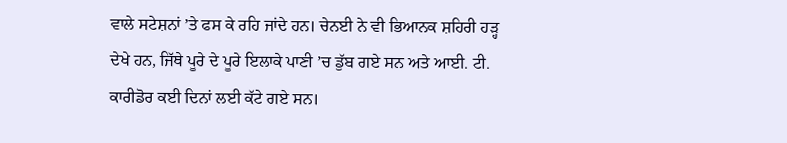ਵਾਲੇ ਸਟੇਸ਼ਨਾਂ ’ਤੇ ਫਸ ਕੇ ਰਹਿ ਜਾਂਦੇ ਹਨ। ਚੇਨਈ ਨੇ ਵੀ ਭਿਆਨਕ ਸ਼ਹਿਰੀ ਹੜ੍ਹ ਦੇਖੇ ਹਨ, ਜਿੱਥੇ ਪੂਰੇ ਦੇ ਪੂਰੇ ਇਲਾਕੇ ਪਾਣੀ ’ਚ ਡੁੱਬ ਗਏ ਸਨ ਅਤੇ ਆਈ. ਟੀ. ਕਾਰੀਡੋਰ ਕਈ ਦਿਨਾਂ ਲਈ ਕੱਟੇ ਗਏ ਸਨ।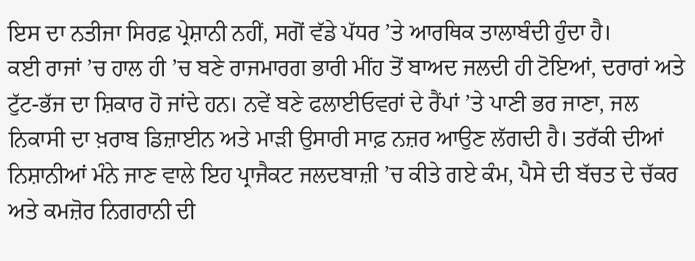ਇਸ ਦਾ ਨਤੀਜਾ ਸਿਰਫ਼ ਪ੍ਰੇਸ਼ਾਨੀ ਨਹੀਂ, ਸਗੋਂ ਵੱਡੇ ਪੱਧਰ ’ਤੇ ਆਰਥਿਕ ਤਾਲਾਬੰਦੀ ਹੁੰਦਾ ਹੈ।
ਕਈ ਰਾਜਾਂ ’ਚ ਹਾਲ ਹੀ ’ਚ ਬਣੇ ਰਾਜਮਾਰਗ ਭਾਰੀ ਮੀਂਹ ਤੋਂ ਬਾਅਦ ਜਲਦੀ ਹੀ ਟੋਇਆਂ, ਦਰਾਰਾਂ ਅਤੇ ਟੁੱਟ-ਭੱਜ ਦਾ ਸ਼ਿਕਾਰ ਹੋ ਜਾਂਦੇ ਹਨ। ਨਵੇਂ ਬਣੇ ਫਲਾਈਓਵਰਾਂ ਦੇ ਰੈਂਪਾਂ ’ਤੇ ਪਾਣੀ ਭਰ ਜਾਣਾ, ਜਲ ਨਿਕਾਸੀ ਦਾ ਖ਼ਰਾਬ ਡਿਜ਼ਾਈਨ ਅਤੇ ਮਾੜੀ ਉਸਾਰੀ ਸਾਫ਼ ਨਜ਼ਰ ਆਉਣ ਲੱਗਦੀ ਹੈ। ਤਰੱਕੀ ਦੀਆਂ ਨਿਸ਼ਾਨੀਆਂ ਮੰਨੇ ਜਾਣ ਵਾਲੇ ਇਹ ਪ੍ਰਾਜੈਕਟ ਜਲਦਬਾਜ਼ੀ ’ਚ ਕੀਤੇ ਗਏ ਕੰਮ, ਪੈਸੇ ਦੀ ਬੱਚਤ ਦੇ ਚੱਕਰ ਅਤੇ ਕਮਜ਼ੋਰ ਨਿਗਰਾਨੀ ਦੀ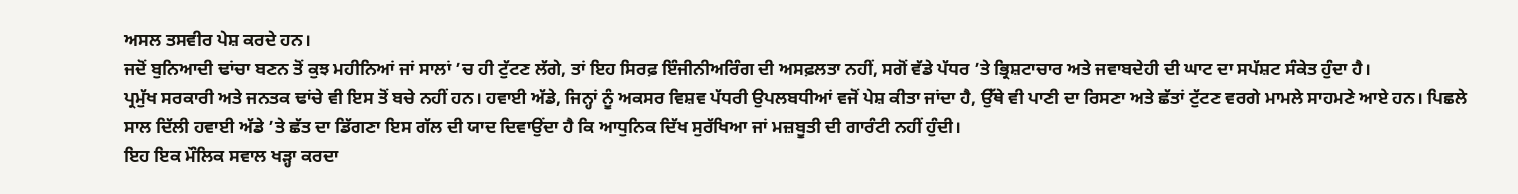ਅਸਲ ਤਸਵੀਰ ਪੇਸ਼ ਕਰਦੇ ਹਨ।
ਜਦੋਂ ਬੁਨਿਆਦੀ ਢਾਂਚਾ ਬਣਨ ਤੋਂ ਕੁਝ ਮਹੀਨਿਆਂ ਜਾਂ ਸਾਲਾਂ ’ਚ ਹੀ ਟੁੱਟਣ ਲੱਗੇ, ਤਾਂ ਇਹ ਸਿਰਫ਼ ਇੰਜੀਨੀਅਰਿੰਗ ਦੀ ਅਸਫ਼ਲਤਾ ਨਹੀਂ, ਸਗੋਂ ਵੱਡੇ ਪੱਧਰ ’ਤੇ ਭ੍ਰਿਸ਼ਟਾਚਾਰ ਅਤੇ ਜਵਾਬਦੇਹੀ ਦੀ ਘਾਟ ਦਾ ਸਪੱਸ਼ਟ ਸੰਕੇਤ ਹੁੰਦਾ ਹੈ।
ਪ੍ਰਮੁੱਖ ਸਰਕਾਰੀ ਅਤੇ ਜਨਤਕ ਢਾਂਚੇ ਵੀ ਇਸ ਤੋਂ ਬਚੇ ਨਹੀਂ ਹਨ। ਹਵਾਈ ਅੱਡੇ, ਜਿਨ੍ਹਾਂ ਨੂੰ ਅਕਸਰ ਵਿਸ਼ਵ ਪੱਧਰੀ ਉਪਲਬਧੀਆਂ ਵਜੋਂ ਪੇਸ਼ ਕੀਤਾ ਜਾਂਦਾ ਹੈ, ਉੱਥੇ ਵੀ ਪਾਣੀ ਦਾ ਰਿਸਣਾ ਅਤੇ ਛੱਤਾਂ ਟੁੱਟਣ ਵਰਗੇ ਮਾਮਲੇ ਸਾਹਮਣੇ ਆਏ ਹਨ। ਪਿਛਲੇ ਸਾਲ ਦਿੱਲੀ ਹਵਾਈ ਅੱਡੇ ’ਤੇ ਛੱਤ ਦਾ ਡਿੱਗਣਾ ਇਸ ਗੱਲ ਦੀ ਯਾਦ ਦਿਵਾਉਂਦਾ ਹੈ ਕਿ ਆਧੁਨਿਕ ਦਿੱਖ ਸੁਰੱਖਿਆ ਜਾਂ ਮਜ਼ਬੂਤੀ ਦੀ ਗਾਰੰਟੀ ਨਹੀਂ ਹੁੰਦੀ।
ਇਹ ਇਕ ਮੌਲਿਕ ਸਵਾਲ ਖੜ੍ਹਾ ਕਰਦਾ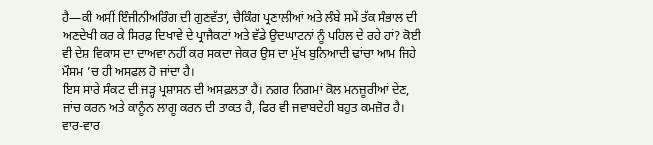ਹੈ—ਕੀ ਅਸੀਂ ਇੰਜੀਨੀਅਰਿੰਗ ਦੀ ਗੁਣਵੱਤਾ, ਚੈਕਿੰਗ ਪ੍ਰਣਾਲੀਆਂ ਅਤੇ ਲੰਬੇ ਸਮੇਂ ਤੱਕ ਸੰਭਾਲ ਦੀ ਅਣਦੇਖੀ ਕਰ ਕੇ ਸਿਰਫ਼ ਦਿਖਾਵੇ ਦੇ ਪ੍ਰਾਜੈਕਟਾਂ ਅਤੇ ਵੱਡੇ ਉਦਘਾਟਨਾਂ ਨੂੰ ਪਹਿਲ ਦੇ ਰਹੇ ਹਾਂ? ਕੋਈ ਵੀ ਦੇਸ਼ ਵਿਕਾਸ ਦਾ ਦਾਅਵਾ ਨਹੀਂ ਕਰ ਸਕਦਾ ਜੇਕਰ ਉਸ ਦਾ ਮੁੱਖ ਬੁਨਿਆਦੀ ਢਾਂਚਾ ਆਮ ਜਿਹੇ ਮੌਸਮ ’ਚ ਹੀ ਅਸਫਲ ਹੋ ਜਾਂਦਾ ਹੈ।
ਇਸ ਸਾਰੇ ਸੰਕਟ ਦੀ ਜੜ੍ਹ ਪ੍ਰਸ਼ਾਸਨ ਦੀ ਅਸਫ਼ਲਤਾ ਹੈ। ਨਗਰ ਨਿਗਮਾਂ ਕੋਲ ਮਨਜ਼ੂਰੀਆਂ ਦੇਣ, ਜਾਂਚ ਕਰਨ ਅਤੇ ਕਾਨੂੰਨ ਲਾਗੂ ਕਰਨ ਦੀ ਤਾਕਤ ਹੈ, ਫਿਰ ਵੀ ਜਵਾਬਦੇਹੀ ਬਹੁਤ ਕਮਜ਼ੋਰ ਹੈ। ਵਾਰ-ਵਾਰ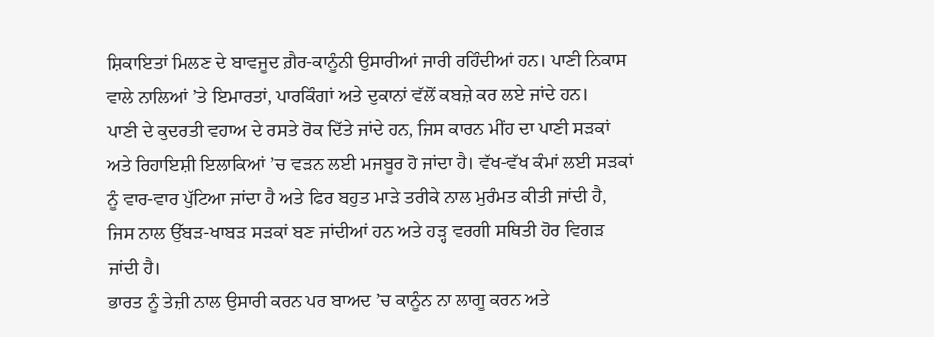ਸ਼ਿਕਾਇਤਾਂ ਮਿਲਣ ਦੇ ਬਾਵਜੂਦ ਗ਼ੈਰ-ਕਾਨੂੰਨੀ ਉਸਾਰੀਆਂ ਜਾਰੀ ਰਹਿੰਦੀਆਂ ਹਨ। ਪਾਣੀ ਨਿਕਾਸ ਵਾਲੇ ਨਾਲਿਆਂ ’ਤੇ ਇਮਾਰਤਾਂ, ਪਾਰਕਿੰਗਾਂ ਅਤੇ ਦੁਕਾਨਾਂ ਵੱਲੋਂ ਕਬਜ਼ੇ ਕਰ ਲਏ ਜਾਂਦੇ ਹਨ।
ਪਾਣੀ ਦੇ ਕੁਦਰਤੀ ਵਹਾਅ ਦੇ ਰਸਤੇ ਰੋਕ ਦਿੱਤੇ ਜਾਂਦੇ ਹਨ, ਜਿਸ ਕਾਰਨ ਮੀਂਹ ਦਾ ਪਾਣੀ ਸੜਕਾਂ ਅਤੇ ਰਿਹਾਇਸ਼ੀ ਇਲਾਕਿਆਂ ’ਚ ਵੜਨ ਲਈ ਮਜਬੂਰ ਹੋ ਜਾਂਦਾ ਹੈ। ਵੱਖ-ਵੱਖ ਕੰਮਾਂ ਲਈ ਸੜਕਾਂ ਨੂੰ ਵਾਰ-ਵਾਰ ਪੁੱਟਿਆ ਜਾਂਦਾ ਹੈ ਅਤੇ ਫਿਰ ਬਹੁਤ ਮਾੜੇ ਤਰੀਕੇ ਨਾਲ ਮੁਰੰਮਤ ਕੀਤੀ ਜਾਂਦੀ ਹੈ, ਜਿਸ ਨਾਲ ਉੱਬੜ-ਖਾਬੜ ਸੜਕਾਂ ਬਣ ਜਾਂਦੀਆਂ ਹਨ ਅਤੇ ਹੜ੍ਹ ਵਰਗੀ ਸਥਿਤੀ ਹੋਰ ਵਿਗੜ ਜਾਂਦੀ ਹੈ।
ਭਾਰਤ ਨੂੰ ਤੇਜ਼ੀ ਨਾਲ ਉਸਾਰੀ ਕਰਨ ਪਰ ਬਾਅਦ ’ਚ ਕਾਨੂੰਨ ਨਾ ਲਾਗੂ ਕਰਨ ਅਤੇ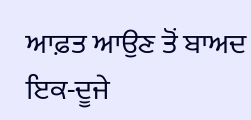ਆਫ਼ਤ ਆਉਣ ਤੋਂ ਬਾਅਦ ਇਕ-ਦੂਜੇ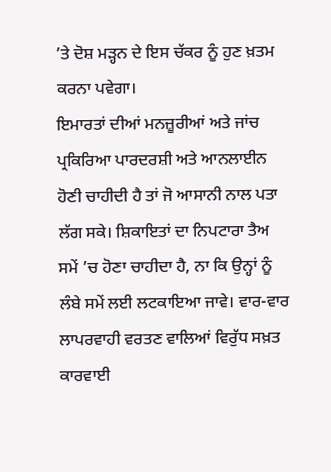’ਤੇ ਦੋਸ਼ ਮੜ੍ਹਨ ਦੇ ਇਸ ਚੱਕਰ ਨੂੰ ਹੁਣ ਖ਼ਤਮ ਕਰਨਾ ਪਵੇਗਾ।
ਇਮਾਰਤਾਂ ਦੀਆਂ ਮਨਜ਼ੂਰੀਆਂ ਅਤੇ ਜਾਂਚ ਪ੍ਰਕਿਰਿਆ ਪਾਰਦਰਸ਼ੀ ਅਤੇ ਆਨਲਾਈਨ ਹੋਣੀ ਚਾਹੀਦੀ ਹੈ ਤਾਂ ਜੋ ਆਸਾਨੀ ਨਾਲ ਪਤਾ ਲੱਗ ਸਕੇ। ਸ਼ਿਕਾਇਤਾਂ ਦਾ ਨਿਪਟਾਰਾ ਤੈਅ ਸਮੇਂ ’ਚ ਹੋਣਾ ਚਾਹੀਦਾ ਹੈ, ਨਾ ਕਿ ਉਨ੍ਹਾਂ ਨੂੰ ਲੰਬੇ ਸਮੇਂ ਲਈ ਲਟਕਾਇਆ ਜਾਵੇ। ਵਾਰ-ਵਾਰ ਲਾਪਰਵਾਹੀ ਵਰਤਣ ਵਾਲਿਆਂ ਵਿਰੁੱਧ ਸਖ਼ਤ ਕਾਰਵਾਈ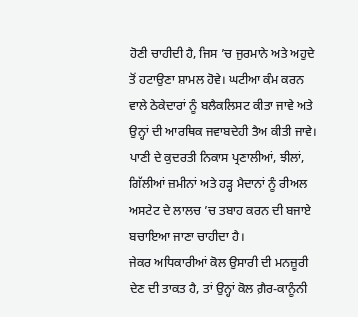ਹੋਣੀ ਚਾਹੀਦੀ ਹੈ, ਜਿਸ ’ਚ ਜੁਰਮਾਨੇ ਅਤੇ ਅਹੁਦੇ ਤੋਂ ਹਟਾਉਣਾ ਸ਼ਾਮਲ ਹੋਵੇ। ਘਟੀਆ ਕੰਮ ਕਰਨ ਵਾਲੇ ਠੇਕੇਦਾਰਾਂ ਨੂੰ ਬਲੈਕਲਿਸਟ ਕੀਤਾ ਜਾਵੇ ਅਤੇ ਉਨ੍ਹਾਂ ਦੀ ਆਰਥਿਕ ਜਵਾਬਦੇਹੀ ਤੈਅ ਕੀਤੀ ਜਾਵੇ। ਪਾਣੀ ਦੇ ਕੁਦਰਤੀ ਨਿਕਾਸ ਪ੍ਰਣਾਲੀਆਂ, ਝੀਲਾਂ, ਗਿੱਲੀਆਂ ਜ਼ਮੀਨਾਂ ਅਤੇ ਹੜ੍ਹ ਮੈਦਾਨਾਂ ਨੂੰ ਰੀਅਲ ਅਸਟੇਟ ਦੇ ਲਾਲਚ ’ਚ ਤਬਾਹ ਕਰਨ ਦੀ ਬਜਾਏ ਬਚਾਇਆ ਜਾਣਾ ਚਾਹੀਦਾ ਹੈ।
ਜੇਕਰ ਅਧਿਕਾਰੀਆਂ ਕੋਲ ਉਸਾਰੀ ਦੀ ਮਨਜ਼ੂਰੀ ਦੇਣ ਦੀ ਤਾਕਤ ਹੈ, ਤਾਂ ਉਨ੍ਹਾਂ ਕੋਲ ਗ਼ੈਰ-ਕਾਨੂੰਨੀ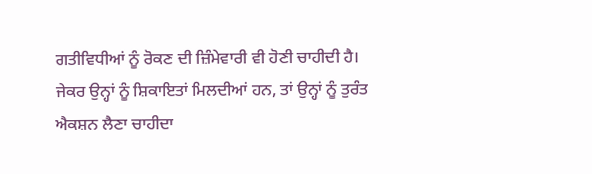ਗਤੀਵਿਧੀਆਂ ਨੂੰ ਰੋਕਣ ਦੀ ਜ਼ਿੰਮੇਵਾਰੀ ਵੀ ਹੋਣੀ ਚਾਹੀਦੀ ਹੈ। ਜੇਕਰ ਉਨ੍ਹਾਂ ਨੂੰ ਸ਼ਿਕਾਇਤਾਂ ਮਿਲਦੀਆਂ ਹਨ, ਤਾਂ ਉਨ੍ਹਾਂ ਨੂੰ ਤੁਰੰਤ ਐਕਸ਼ਨ ਲੈਣਾ ਚਾਹੀਦਾ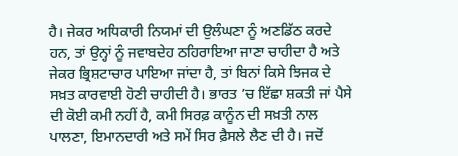ਹੈ। ਜੇਕਰ ਅਧਿਕਾਰੀ ਨਿਯਮਾਂ ਦੀ ਉਲੰਘਣਾ ਨੂੰ ਅਣਡਿੱਠ ਕਰਦੇ ਹਨ, ਤਾਂ ਉਨ੍ਹਾਂ ਨੂੰ ਜਵਾਬਦੇਹ ਠਹਿਰਾਇਆ ਜਾਣਾ ਚਾਹੀਦਾ ਹੈ ਅਤੇ ਜੇਕਰ ਭ੍ਰਿਸ਼ਟਾਚਾਰ ਪਾਇਆ ਜਾਂਦਾ ਹੈ, ਤਾਂ ਬਿਨਾਂ ਕਿਸੇ ਝਿਜਕ ਦੇ ਸਖ਼ਤ ਕਾਰਵਾਈ ਹੋਣੀ ਚਾਹੀਦੀ ਹੈ। ਭਾਰਤ ’ਚ ਇੱਛਾ ਸ਼ਕਤੀ ਜਾਂ ਪੈਸੇ ਦੀ ਕੋਈ ਕਮੀ ਨਹੀਂ ਹੈ, ਕਮੀ ਸਿਰਫ਼ ਕਾਨੂੰਨ ਦੀ ਸਖ਼ਤੀ ਨਾਲ ਪਾਲਣਾ, ਇਮਾਨਦਾਰੀ ਅਤੇ ਸਮੇਂ ਸਿਰ ਫ਼ੈਸਲੇ ਲੈਣ ਦੀ ਹੈ। ਜਦੋਂ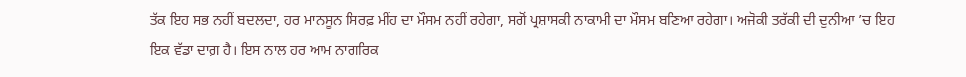ਤੱਕ ਇਹ ਸਭ ਨਹੀਂ ਬਦਲਦਾ, ਹਰ ਮਾਨਸੂਨ ਸਿਰਫ਼ ਮੀਂਹ ਦਾ ਮੌਸਮ ਨਹੀਂ ਰਹੇਗਾ, ਸਗੋਂ ਪ੍ਰਸ਼ਾਸਕੀ ਨਾਕਾਮੀ ਦਾ ਮੌਸਮ ਬਣਿਆ ਰਹੇਗਾ। ਅਜੋਕੀ ਤਰੱਕੀ ਦੀ ਦੁਨੀਆ ’ਚ ਇਹ ਇਕ ਵੱਡਾ ਦਾਗ਼ ਹੈ। ਇਸ ਨਾਲ ਹਰ ਆਮ ਨਾਗਰਿਕ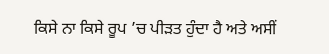ਕਿਸੇ ਨਾ ਕਿਸੇ ਰੂਪ ’ਚ ਪੀੜਤ ਹੁੰਦਾ ਹੈ ਅਤੇ ਅਸੀਂ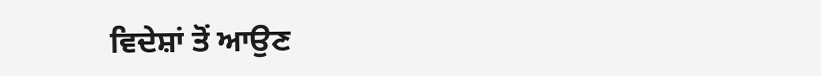ਵਿਦੇਸ਼ਾਂ ਤੋਂ ਆਉਣ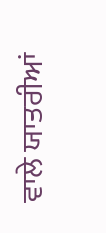ਵਾਲੇ ਯਾਤਰੀਆਂ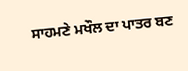ਸਾਹਮਣੇ ਮਖੌਲ ਦਾ ਪਾਤਰ ਬਣ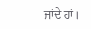ਜਾਂਦੇ ਹਾਂ।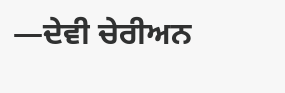—ਦੇਵੀ ਚੇਰੀਅਨ